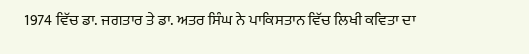1974 ਵਿੱਚ ਡਾ. ਜਗਤਾਰ ਤੇ ਡਾ. ਅਤਰ ਸਿੰਘ ਨੇ ਪਾਕਿਸਤਾਨ ਵਿੱਚ ਲਿਖੀ ਕਵਿਤਾ ਦਾ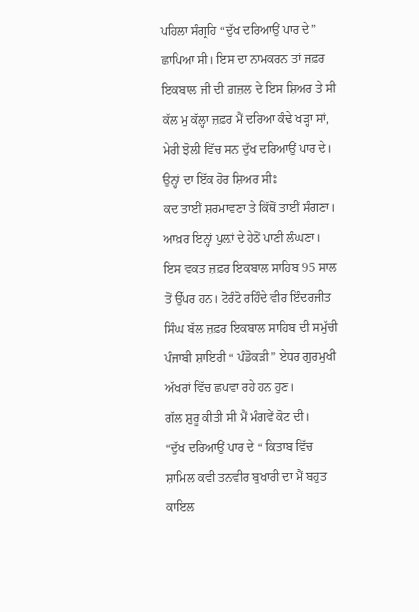ਪਹਿਲਾ ਸੰਗ੍ਰਹਿ “ਦੁੱਖ ਦਰਿਆਉਂ ਪਾਰ ਦੇ” ਛਾਪਿਆ ਸੀ। ਇਸ ਦਾ ਨਾਮਕਰਨ ਤਾਂ ਜਫ਼ਰ ਇਕਬਾਲ ਜੀ ਦੀ ਗ਼ਜ਼ਲ ਦੇ ਇਸ ਸ਼ਿਅਰ ਤੇ ਸੀ
ਕੱਲ ਮੁ ਕੱਲ੍ਹਾ ਜ਼ਫ਼ਰ ਮੈਂ ਦਰਿਆ ਕੰਢੇ ਖੜ੍ਹਾ ਸਾਂ,
ਮੇਰੀ ਝੋਲੀ ਵਿੱਚ ਸਨ ਦੁੱਖ ਦਰਿਆਉਂ ਪਾਰ ਦੇ।
ਉਨ੍ਹਾਂ ਦਾ ਇੱਕ ਹੋਰ ਸ਼ਿਅਰ ਸੀਃ
ਕਦ ਤਾਈਂ ਸ਼ਰਮਾਵਣਾ ਤੇ ਕਿੱਥੋਂ ਤਾਈਂ ਸੰਗਣਾ।
ਆਖ਼ਰ ਇਨ੍ਹਾਂ ਪੁਲ਼ਾਂ ਦੇ ਹੇਠੋਂ ਪਾਣੀ ਲੰਘਣਾ।
ਇਸ ਵਕਤ ਜ਼ਫ਼ਰ ਇਕਬਾਲ ਸਾਹਿਬ 95 ਸਾਲ ਤੋਂ ਉੱਪਰ ਹਨ। ਟੋਰੰਟੋ ਰਹਿੰਦੇ ਵੀਰ ਇੰਦਰਜੀਤ ਸਿੰਘ ਬੱਲ ਜ਼ਫ਼ਰ ਇਕਬਾਲ ਸਾਹਿਬ ਦੀ ਸਮੁੱਚੀ ਪੰਜਾਬੀ ਸ਼ਾਇਰੀ “ ਪੰਡੋਕੜੀ” ਏਧਰ ਗੁਰਮੁਖੀ ਅੱਖਰਾਂ ਵਿੱਚ ਛਪਵਾ ਰਹੇ ਹਨ ਹੁਣ।
ਗੱਲ ਸ਼ੁਰੂ ਕੀਤੀ ਸੀ ਮੈਂ ਮੰਗਵੇਂ ਕੋਟ ਦੀ।
“ਦੁੱਖ ਦਰਿਆਉਂ ਪਾਰ ਦੇ “ ਕਿਤਾਬ ਵਿੱਚ ਸ਼ਾਮਿਲ ਕਵੀ ਤਨਵੀਰ ਬੁਖਾਰੀ ਦਾ ਮੈਂ ਬਹੁਤ ਕਾਇਲ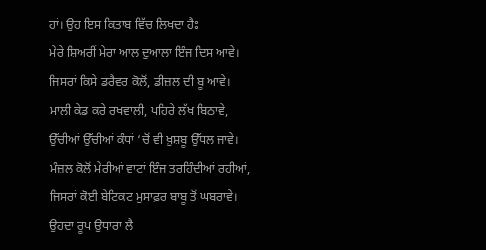ਹਾਂ। ਉਹ ਇਸ ਕਿਤਾਬ ਵਿੱਚ ਲਿਖਦਾ ਹੈਃ
ਮੇਰੇ ਸ਼ਿਅਰੀਂ ਮੇਰਾ ਆਲ ਦੁਆਲਾ ਇੰਜ ਦਿਸ ਆਵੇ।
ਜਿਸਰਾਂ ਕਿਸੇ ਡਰੈਵਰ ਕੋਲੋਂ, ਡੀਜ਼ਲ ਦੀ ਬੂ ਆਵੇ।
ਮਾਲੀ ਕੇਡ ਕਰੇ ਰਖਵਾਲੀ, ਪਹਿਰੇ ਲੱਖ ਬਿਠਾਵੇ,
ਉੱਚੀਆਂ ਉੱਚੀਆਂ ਕੰਧਾਂ ‘ਚੋਂ ਵੀ ਖ਼ੁਸ਼ਬੂ ਉੱਧਲ ਜਾਵੇ।
ਮੰਜ਼ਲ ਕੋਲੋਂ ਮੇਰੀਆਂ ਵਾਟਾਂ ਇੰਜ ਤਰਹਿੰਦੀਆਂ ਰਹੀਆਂ,
ਜਿਸਰਾਂ ਕੋਈ ਬੇਟਿਕਟ ਮੁਸਾਫ਼ਰ ਬਾਬੂ ਤੋਂ ਘਬਰਾਵੇ।
ਉਹਦਾ ਰੂਪ ਉਧਾਰਾ ਲੈ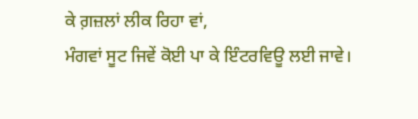ਕੇ ਗ਼ਜ਼ਲਾਂ ਲੀਕ ਰਿਹਾ ਵਾਂ,
ਮੰਗਵਾਂ ਸੂਟ ਜਿਵੇਂ ਕੋਈ ਪਾ ਕੇ ਇੰਟਰਵਿਊ ਲਈ ਜਾਵੇ।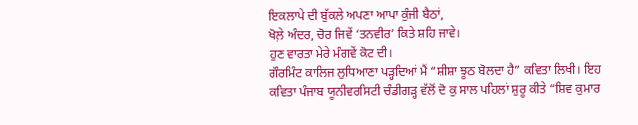ਇਕਲਾਪੇ ਦੀ ਬੁੱਕਲੇ ਅਪਣਾ ਆਪਾ ਕੁੰਜੀ ਬੈਠਾਂ,
ਖੋਲ਼ੇ ਅੰਦਰ, ਚੋਰ ਜਿਵੇਂ ‘ਤਨਵੀਰ’ ਕਿਤੇ ਸ਼ਹਿ ਜਾਵੇ।
ਹੁਣ ਵਾਰਤਾ ਮੇਰੇ ਮੰਗਵੇਂ ਕੋਟ ਦੀ।
ਗੌਰਮਿੰਟ ਕਾਲਿਜ ਲੁਧਿਆਣਾ ਪੜ੍ਹਦਿਆਂ ਮੈਂ “ਸ਼ੀਸ਼ਾ ਝੂਠ ਬੋਲਦਾ ਹੈ” ਕਵਿਤਾ ਲਿਖੀ। ਇਹ ਕਵਿਤਾ ਪੰਜਾਬ ਯੂਨੀਵਰਸਿਟੀ ਚੰਡੀਗੜ੍ਹ ਵੱਲੋਂ ਦੋ ਕੁ ਸਾਲ ਪਹਿਲਾਂ ਸ਼ੁਰੂ ਕੀਤੇ “ਸ਼ਿਵ ਕੁਮਾਰ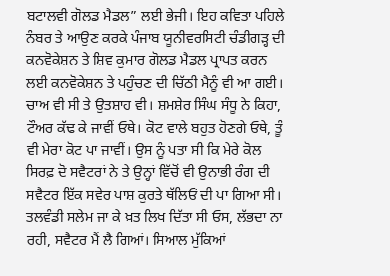ਬਟਾਲਵੀ ਗੋਲਡ ਮੈਡਲ” ਲਈ ਭੇਜੀ। ਇਹ ਕਵਿਤਾ ਪਹਿਲੇ ਨੰਬਰ ਤੇ ਆਉਣ ਕਰਕੇ ਪੰਜਾਬ ਯੂਨੀਵਰਸਿਟੀ ਚੰਡੀਗੜ੍ਹ ਦੀ ਕਨਵੋਕੇਸ਼ਨ ਤੇ ਸ਼ਿਵ ਕੁਮਾਰ ਗੋਲਡ ਮੈਡਲ ਪ੍ਰਾਪਤ ਕਰਨ ਲਈ ਕਨਵੋਕੇਸ਼ਨ ਤੇ ਪਹੁੰਚਣ ਦੀ ਚਿੱਠੀ ਮੈਨੂੰ ਵੀ ਆ ਗਈ।
ਚਾਅ ਵੀ ਸੀ ਤੇ ਉਤਸ਼ਾਹ ਵੀ। ਸ਼ਮਸ਼ੇਰ ਸਿੰਘ ਸੰਧੂ ਨੇ ਕਿਹਾ, ਟੌਅਰ ਕੱਢ ਕੇ ਜਾਵੀਂ ਓਥੇ। ਕੋਟ ਵਾਲੇ ਬਹੁਤ ਹੋਣਗੇ ਓਥੇ, ਤੂੰ ਵੀ ਮੇਰਾ ਕੋਟ ਪਾ ਜਾਵੀਂ। ਉਸ ਨੂੰ ਪਤਾ ਸੀ ਕਿ ਮੇਰੇ ਕੋਲ ਸਿਰਫ਼ ਦੋ ਸਵੈਟਰਾਂ ਨੇ ਤੇ ਉਨ੍ਹਾਂ ਵਿੱਚੋਂ ਵੀ ਉਨਾਭੀ ਰੰਗ ਦੀ ਸਵੈਟਰ ਇੱਕ ਸਵੇਰ ਪਾਸ਼ ਕੁਰਤੇ ਥੱਲਿਓਂ ਦੀ ਪਾ ਗਿਆ ਸੀ। ਤਲਵੰਡੀ ਸਲੇਮ ਜਾ ਕੇ ਖ਼ਤ ਲਿਖ ਦਿੱਤਾ ਸੀ ਓਸ, ਲੱਭਦਾ ਨਾ ਰਹੀ, ਸਵੈਟਰ ਮੈਂ ਲੈ ਗਿਆਂ। ਸਿਆਲ ਮੁੱਕਿਆਂ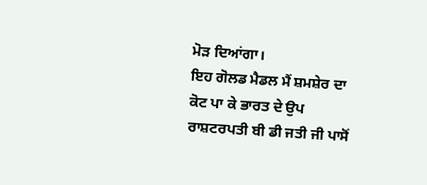ਮੋੜ ਦਿਆਂਗਾ।
ਇਹ ਗੋਲਡ ਮੈਡਲ ਮੈਂ ਸ਼ਮਸ਼ੇਰ ਦਾ ਕੋਟ ਪਾ ਕੇ ਭਾਰਤ ਦੇ ਉਪ ਰਾਸ਼ਟਰਪਤੀ ਬੀ ਡੀ ਜਤੀ ਜੀ ਪਾਸੋਂ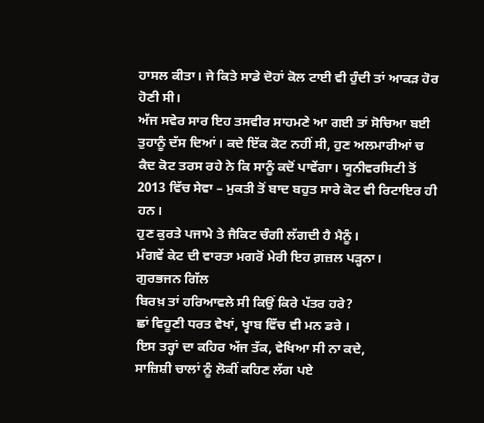ਹਾਸਲ ਕੀਤਾ। ਜੇ ਕਿਤੇ ਸਾਡੇ ਦੋਹਾਂ ਕੋਲ ਟਾਈ ਵੀ ਹੁੰਦੀ ਤਾਂ ਆਕੜ ਹੋਰ ਹੋਣੀ ਸੀ।
ਅੱਜ ਸਵੇਰ ਸਾਰ ਇਹ ਤਸਵੀਰ ਸਾਹਮਣੇ ਆ ਗਈ ਤਾਂ ਸੋਚਿਆ ਬਈ ਤੁਹਾਨੂੰ ਦੱਸ ਦਿਆਂ। ਕਦੇ ਇੱਕ ਕੋਟ ਨਹੀਂ ਸੀ, ਹੁਣ ਅਲਮਾਰੀਆਂ ਚ ਕੈਦ ਕੋਟ ਤਰਸ ਰਹੇ ਨੇ ਕਿ ਸਾਨੂੰ ਕਦੋਂ ਪਾਵੇਂਗਾ। ਯੂਨੀਵਰਸਿਟੀ ਤੋਂ 2013 ਵਿੱਚ ਸੇਵਾ – ਮੁਕਤੀ ਤੋਂ ਬਾਦ ਬਹੁਤ ਸਾਰੇ ਕੋਟ ਵੀ ਰਿਟਾਇਰ ਹੀ ਹਨ।
ਹੁਣ ਕੁਰਤੇ ਪਜਾਮੇ ਤੇ ਜੈਕਿਟ ਚੰਗੀ ਲੱਗਦੀ ਹੈ ਮੈਨੂੰ।
ਮੰਗਵੇਂ ਕੇਟ ਦੀ ਵਾਰਤਾ ਮਗਰੋਂ ਮੇਰੀ ਇਹ ਗ਼ਜ਼ਲ ਪੜ੍ਹਨਾ।
ਗੁਰਭਜਨ ਗਿੱਲ
ਬਿਰਖ਼ ਤਾਂ ਹਰਿਆਵਲੇ ਸੀ ਕਿਉਂ ਕਿਰੇ ਪੱਤਰ ਹਰੇ?
ਛਾਂ ਵਿਹੂਣੀ ਧਰਤ ਵੇਖਾਂ, ਖ੍ਵਾਬ ਵਿੱਚ ਵੀ ਮਨ ਡਰੇ ।
ਇਸ ਤਰ੍ਹਾਂ ਦਾ ਕਹਿਰ ਅੱਜ ਤੱਕ, ਵੇਖਿਆ ਸੀ ਨਾ ਕਦੇ,
ਸਾਜ਼ਿਸ਼ੀ ਚਾਲਾਂ ਨੂੰ ਲੋਕੀਂ ਕਹਿਣ ਲੱਗ ਪਏ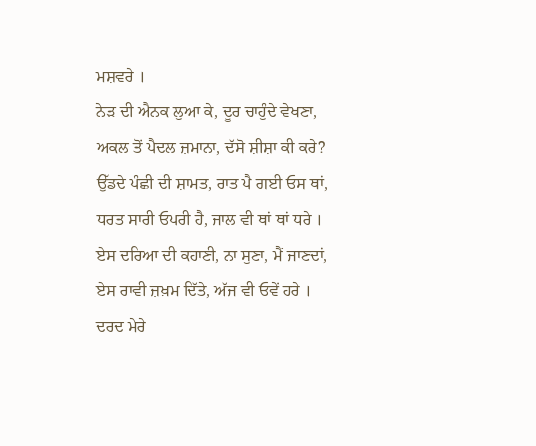ਮਸ਼ਵਰੇ ।
ਨੇੜ ਦੀ ਐਨਕ ਲੁਆ ਕੇ, ਦੂਰ ਚਾਹੁੰਦੇ ਵੇਖਣਾ,
ਅਕਲ ਤੋਂ ਪੈਦਲ ਜ਼ਮਾਨਾ, ਦੱਸੋ ਸ਼ੀਸ਼ਾ ਕੀ ਕਰੇ?
ਉੱਡਦੇ ਪੰਛੀ ਦੀ ਸ਼ਾਮਤ, ਰਾਤ ਪੈ ਗਈ ਓਸ ਥਾਂ,
ਧਰਤ ਸਾਰੀ ਓਪਰੀ ਹੈ, ਜਾਲ ਵੀ ਥਾਂ ਥਾਂ ਧਰੇ ।
ਏਸ ਦਰਿਆ ਦੀ ਕਹਾਣੀ, ਨਾ ਸੁਣਾ, ਮੈਂ ਜਾਣਦਾਂ,
ਏਸ ਰਾਵੀ ਜ਼ਖ਼ਮ ਦਿੱਤੇ, ਅੱਜ ਵੀ ਓਵੇਂ ਹਰੇ ।
ਦਰਦ ਮੇਰੇ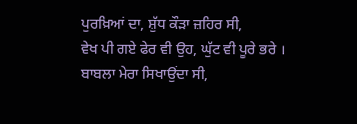ਪੁਰਖ਼ਿਆਂ ਦਾ, ਸ਼ੁੱਧ ਕੌੜਾ ਜ਼ਹਿਰ ਸੀ,
ਵੇਖ ਪੀ ਗਏ ਫੇਰ ਵੀ ਉਹ, ਘੁੱਟ ਵੀ ਪੂਰੇ ਭਰੇ ।
ਬਾਬਲਾ ਮੇਰਾ ਸਿਖਾਉਂਦਾ ਸੀ,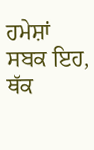ਹਮੇਸ਼ਾਂ ਸਬਕ ਇਹ,
ਥੱਕ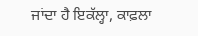ਜਾਂਦਾ ਹੈ ਇਕੱਲ੍ਹਾ, ਕਾਫ਼ਲਾ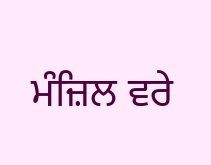ਮੰਜ਼ਿਲ ਵਰੇ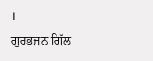।
ਗੁਰਭਜਨ ਗਿੱਲ